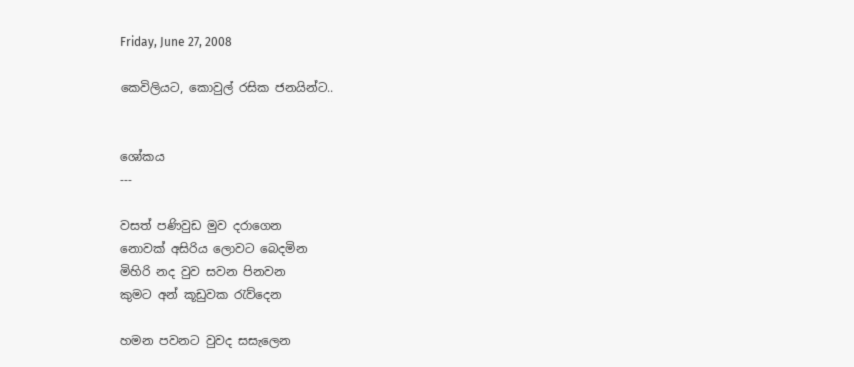Friday, June 27, 2008

කෙවිලියට, කොවුල් රසික ජනයින්ට..


ශෝකය
---

වසත් පණිවුඩ මුව දරාගෙන
නොවක් අසිරිය ලොවට බෙදමින
මිහිරි නද වුව සවන පිනවන
කුමට අන් කූඩුවක රැව්දෙන

හමන පවනට වුවද සසැලෙන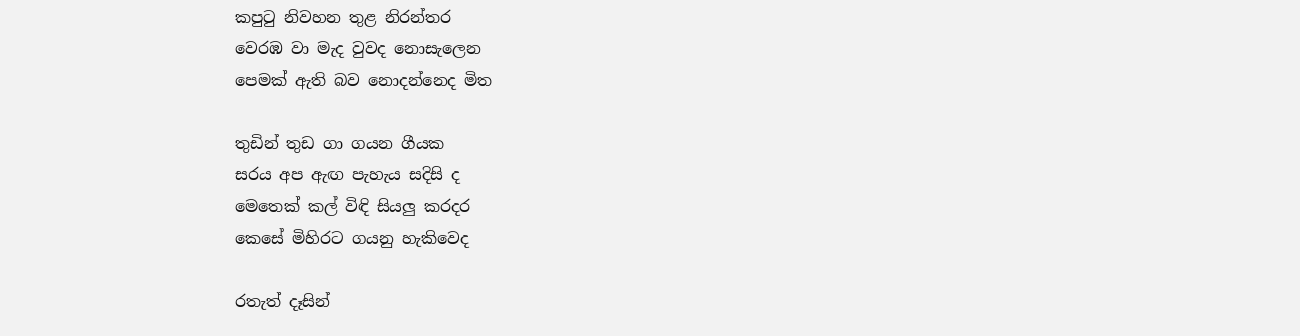කපුටු නිවහන තුළ නිරන්තර
වෙරඹ වා මැද වුවද නොසැලෙන
පෙමක් ඇති බව නොදන්නෙද මිත

තුඩින් තුඩ ගා ගයන ගීයක
සරය අප ඇඟ පැහැය සදිසි ද
මෙතෙක් කල් විඳි සියලු කරදර
කෙසේ මිහිරට ගයනු හැකිවෙද

රතැත් දෑසින්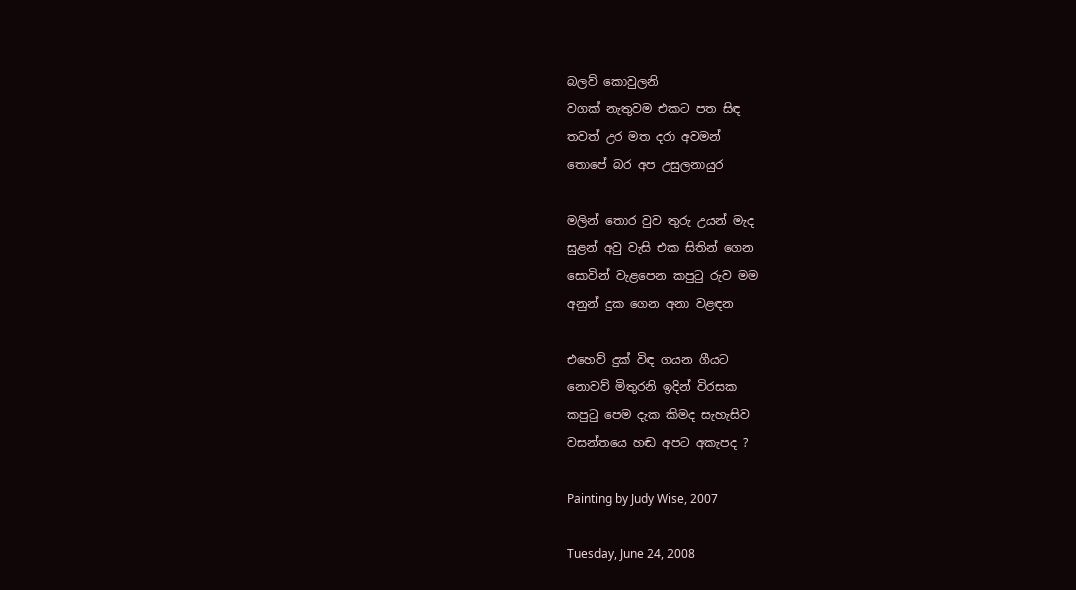බලව් කොවුලනි
වගක් නැතුවම එකට පත සිඳ
තවත් උර මත දරා අවමන්
තොපේ බර අප උසුලනායුර

මලින් තොර වුව තුරු උයන් මැද
සුළන් අවු වැසි එක සිතින් ගෙන
සොවින් වැළපෙන කපුටු රුව මම
අනුන් දුක ගෙන අනා වළඳන

එහෙව් දුක් විඳ ගයන ගීයට
නොවව් මිතුරනි ඉදින් විරසක
කපුටු පෙම දැක කිමද සැහැසිව
වසන්තයෙ හඬ අපට අකැපද ?

Painting by Judy Wise, 2007

Tuesday, June 24, 2008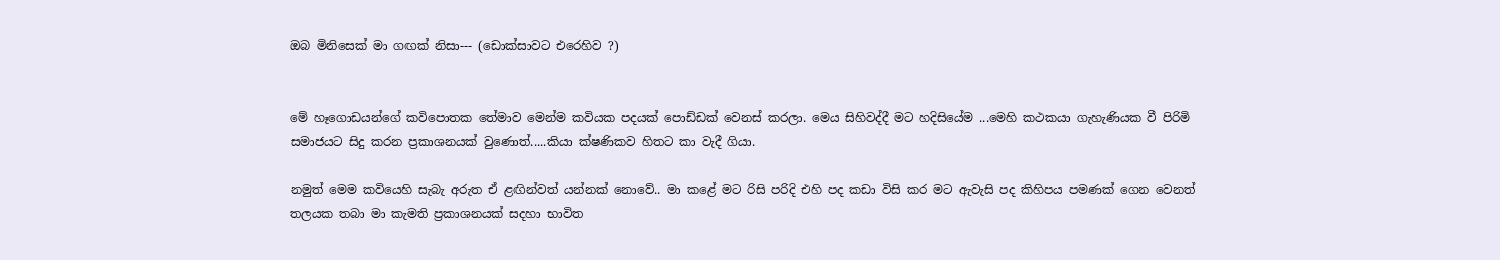ඔබ මිනිසෙක් මා ගඟක් නිසා--- (ඩොක්සාවට එරෙහිව ?)


මේ හෑගොඩයන්ගේ කවිපොතක තේමාව මෙන්ම කවියක පදයක් පොඩ්ඩක් වෙනස් කරලා. මෙය සිහිවද්දී මට හදිසියේම ...මෙහි කථකයා ගැහැණියක වී පිරිමි සමාජයට සිදු කරන ප්‍රකාශනයක් වුණොත්.....කියා ක්ෂණිකව හිතට කා වැදී ගියා.

නමුත් මෙම කවියෙහි සැබැ අරුත ඒ ළඟින්වත් යන්නක් නොවේ.. මා කළේ මට රිසි පරිදි එහි පද කඩා විසි කර මට ඇවැසි පද කිහිපය පමණක් ගෙන වෙනත් තලයක තබා මා කැමති ප්‍රකාශනයක් සදහා භාවිත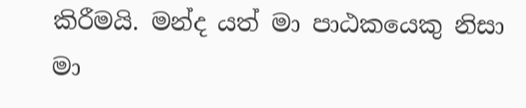කිරීමයි. මන්ද යත් මා පාඨකයෙකු නිසා මා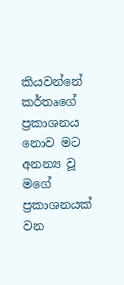කියවන්නේ කර්තෘගේ ප්‍රකාශනය නොව මට අනන්‍ය වූ මගේ ප්‍රකාශනයක් වන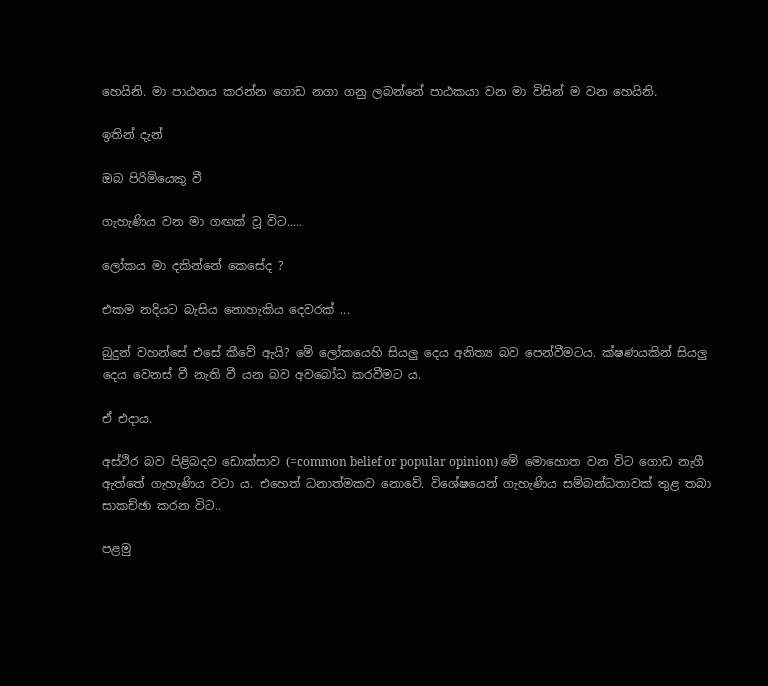හෙයිනි. මා පාඨනය කරන්න ගොඩ නගා ගනු ලබන්නේ පාඨකයා වන මා විසින් ම වන හෙයිනි.

ඉතින් දැන්

ඔබ පිරිමියෙකු වී

ගැහැණිය වන මා ගඟක් වූ විට.....

ලෝකය මා දකින්නේ කෙසේද ?

එකම නදියට බැසිය නොහැකිය දෙවරක් ...

බුදුන් වහන්සේ එසේ ‍කීවේ ඇයි? මේ ලෝකයෙහි සියලු දෙය අනිත්‍ය බව පෙන්වීමටය. ක්ෂණයකින් සියලු දෙය වෙනස් වී නැති වී යන බව අවබෝධ කරවීමට ය.

ඒ එදාය.

අස්ථිර බව පිළිබදව ඩොක්සාව (=common belief or popular opinion) මේ මොහොත වන විට ගොඩ නැගී ඇත්තේ ගැහැණිය වටා ය. එහෙත් ධනාත්මකව නොවේ. විශේෂයෙන් ගැහැණිය සම්බන්ධතාවක් තුළ තබා සාකච්ඡා කරන විට..

පළමු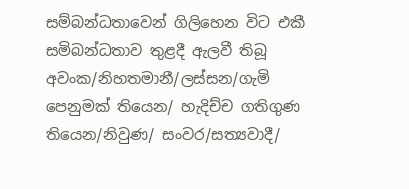සම්බන්ධතාවෙන් ගිලිහෙන විට එකී සමිබන්ධතාව තුළදී ඇලවී තිබූ අවංක/නිහතමානී/ලස්සන/ගැමි පෙනුමක් තියෙන/ හැදිච්ච ගතිගුණ තියෙන/නිවුණ/ සංවර/සත්‍යවාදී/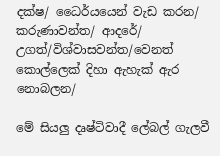දක්ෂ/ ධෛර්යයෙන් වැඩ කරන/ කරුණාවන්ත/ ආදරේ/ උගත්/විශ්වාසවන්ත/වෙනත් කොල්ලෙක් දිහා ඇහැක් ඇර නොබලන/

මේ සියලු දෘෂ්ටිවාදී ලේබල් ගැලවී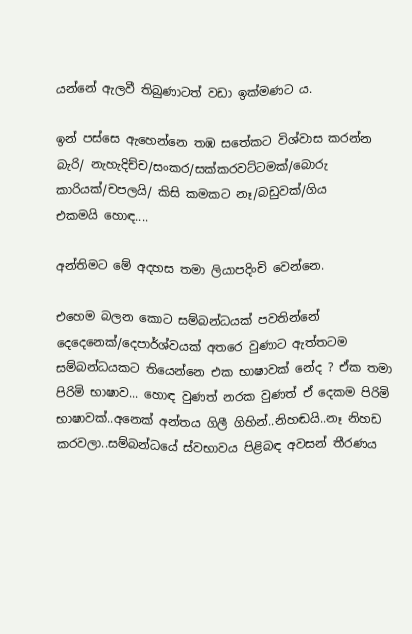යන්නේ ඇලවී තිබුණාටත් වඩා ඉක්මණට ය.

ඉන් පස්සෙ ඇහෙන්නෙ තඹ සතේකට විශ්වාස කරන්න බැරි/ නැහැදිච්ච/සංකර/සක්කරවට්ටමක්/බොරු කාරියක්/චපලයි/ කිසි කමකට නෑ/බඩුවක්/ගිය එකමයි ‍හොඳ....

අන්තිමට මේ අදහස තමා ලියාපදිංචි වෙන්නෙ.

එහෙම බලන කොට සම්බන්ධයක් පවතින්නේ දෙදෙනෙක්/දෙපාර්ශ්වයක් අතරෙ වුණාට ඇත්තටම සම්බන්ධයකට තියෙන්නෙ එක භාෂාවක් නේද ? ඒක තමා පිරිමි භාෂාව... හොඳ වුණත් නරක වුණත් ඒ දෙකම පිරිමි භාෂාවක්..අනෙක් අන්තය ගිලී ගිහින්..නිහඬයි..නෑ නිහඩ කරවලා..සම්බන්ධයේ ස්වභාවය පිළිබඳ අවසන් තීරණය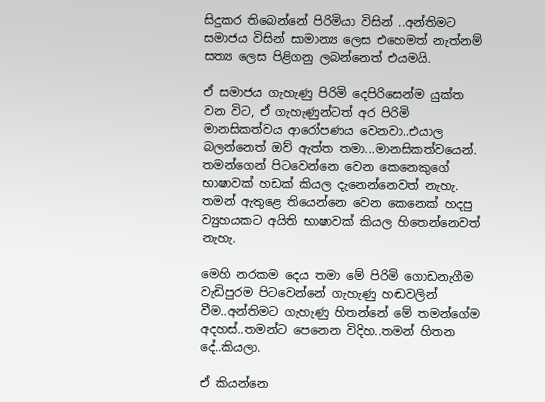සිදුකර තිබෙන්නේ පිරිමියා විසින් ..අන්තිමට සමාජය විසින් සාමාන්‍ය ලෙස එහෙමත් නැත්නම් සත්‍ය ලෙස පිළිගනු ලබන්නෙත් එයමයි.

ඒ සමාජය ගැහැ‍ණු පිරිමි දෙපිරිසෙන්ම යුක්ත වන විට, ඒ ගැහැණුන්ටත් අර පිරිමි මානසිකත්වය ආරෝපණය වෙනවා..එයාල බලන්නෙත් ඔව් ඇත්ත තමා...මානසිකත්වයෙන්. තමන්ගෙන් පිටවෙන්නෙ වෙන කෙනෙකුගේ භාෂාවක් හඩක් කියල දැනෙන්නෙවත් නැහැ. තමන් ඇතුළෙ තියෙන්නෙ වෙන කෙනෙක් හදපු ව්‍යුහයකට අයිති භාෂාවක් කියල හිතෙන්නෙවත් නැහැ.

මෙහි නරකම දෙය තමා මේ පිරිමි ගොඩනැගීම වැඩිපුරම පිටවෙන්නේ ගැහැණු හඬවලින් වීම..අන්තිමට ගැහැණු හිතන්නේ මේ තමන්ගේම අදහස්..තමන්ට පෙනෙන විදිහ..තමන් හිතන දේ..කියලා.

ඒ කියන්නෙ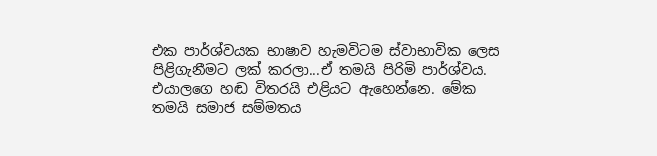එක පාර්ශ්වයක භාෂාව හැමවිටම ස්වාභාවික ලෙස පිළිගැනීමට ලක් කරලා...ඒ තමයි පිරිමි පාර්ශ්වය. එයාලගෙ හඬ විතරයි එළියට ඇහෙන්නෙ. මේක තමයි සමාජ සම්මතය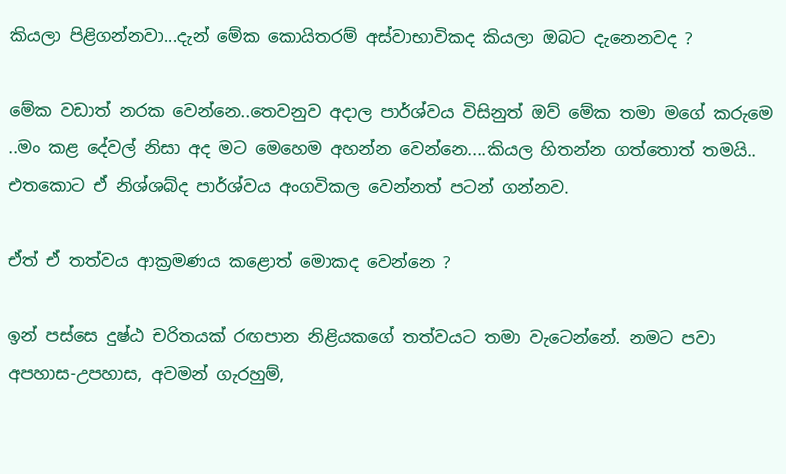කියලා පිළිගන්නවා...දැන් මේක කොයිතරම් අස්වාභාවිකද කියලා ඔබට දැනෙනවද ?

මේක වඩාත් නරක වෙන්නෙ..තෙවනුව අදාල පාර්ශ්වය විසිනුත් ඔව් මේක තමා මගේ කරුමෙ ..මං කළ දේවල් නිසා අද මට මෙහෙම අහන්න වෙන්නෙ....කියල හිතන්න ගත්තොත් තමයි.. එතකොට ඒ නිශ්ශබ්ද පාර්ශ්වය අංගවිකල වෙන්නත් පටන් ගන්නව.

ඒත් ඒ තත්වය ආක්‍රමණය කළොත් මොකද වෙන්නෙ ?

ඉන් පස්සෙ දුෂ්ඨ චරිතයක් රඟපාන නිළියකගේ තත්වයට තමා වැටෙන්නේ. නමට පවා අපහාස-උපහාස, අවමන් ගැරහුම්,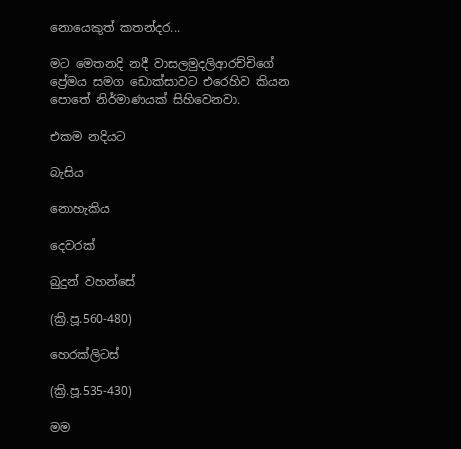නොයෙකුත් කතන්දර...

මට මෙතනදි නදී‍ වාසලමුදලිආරච්චිගේ ප්‍රේමය සමග ඩොක්සාවට එරෙහිව කියන පොතේ නිර්මාණයක් සිහිවෙනවා.

එකම නදියට

බැසිය

නොහැකිය

දෙවරක්

බුදුන් වහන්සේ

(ක්‍රි.පූ.560-480)

හෙරක්ලිටස්

(ක්‍රි.පූ.535-430)

මම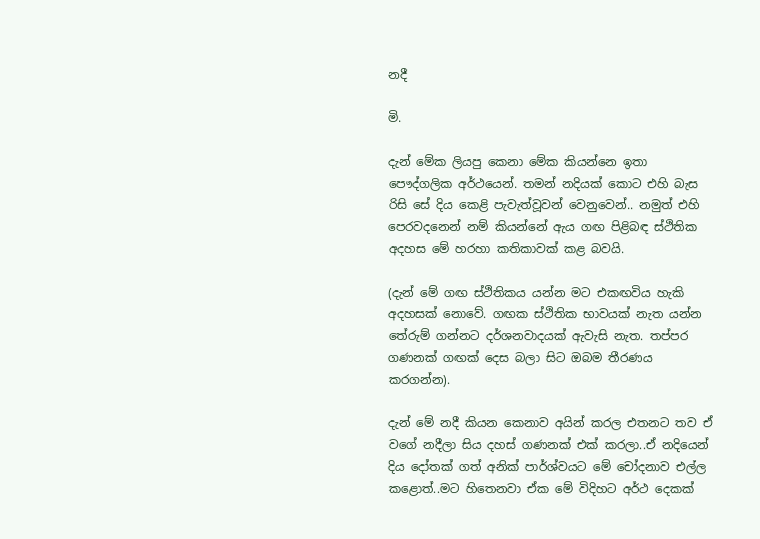නදී

මි.

දැන් මේක ලියපු කෙනා මේක කියන්නෙ ඉතා පෞද්ගලික අර්ථයෙන්. තමන් නදියක් කොට එහි බැස රිසි‍ සේ දිය ‍කෙළි පැවැත්වූවන් වෙනුවෙන්.. නමුත් එහි පෙරවදනෙන් නම් කියන්නේ ඇය ගඟ පිළිබඳ ස්ථිතික අදහස මේ හරහා කතිකාවක් කළ බවයි.

(දැන් මේ ගඟ ස්ථිතිකය යන්න මට එකඟවිය හැකි අදහසක් නොවේ. ගඟක ස්ථිතික භාවයක් නැත යන්න තේරුම් ගන්නට දර්ශනවාදයක් ඇවැසි නැත. තප්පර ගණනක් ගඟක් දෙස බලා සිට ඔබම තීරණය කරගන්න).

දැන් මේ නදී කියන කෙනාව අයින් කරල එතනට තව ඒ වගේ නදීලා සිය දහස් ගණනක් එක් කරලා..ඒ නදියෙන් දිය දෝතක් ගත් අනික් පාර්ශ්වයට මේ චෝදනාව එල්ල කළොත්..මට හිතෙනවා ඒක මේ විදිහට අර්ථ දෙකක්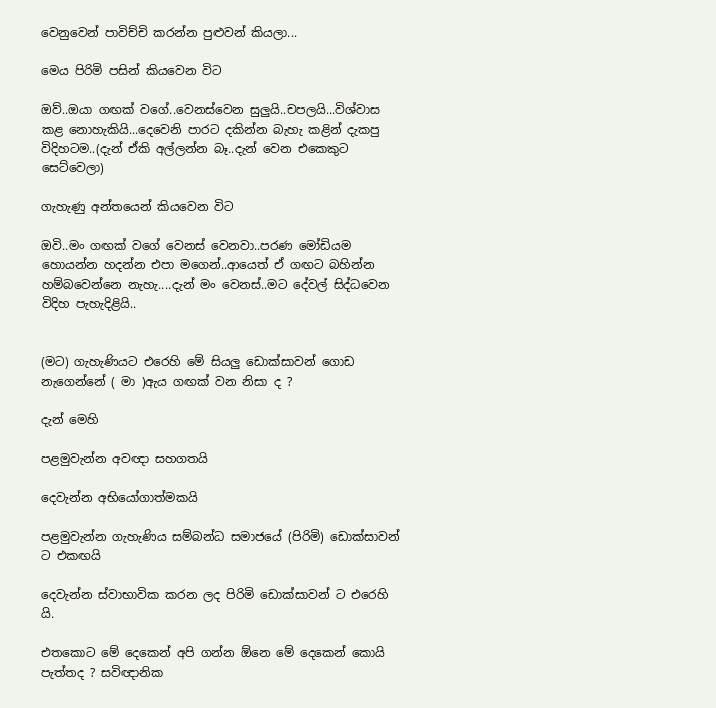වෙනුවෙන් පාවිච්චි කරන්න පුළුවන් කියලා...

මෙය පිරිමි පසින් කියවෙන විට

ඔව්..ඔයා ගඟක් වගේ..වෙනස්වෙන සුලුයි..චපලයි...විශ්වාස කළ නොහැකියි...දෙවෙනි පාරට දකින්න බැහැ කළින් දැකපු විදිහටම..(දැන් ඒකි අල්ලන්න බෑ..දැන් වෙන එකෙකුට සෙට්වෙලා)

ගැහැණු අන්තයෙන් කියවෙන විට

ඔවි..මං ගඟක් වගේ වෙනස් වෙනවා..පරණ මෝඩියම හොයන්න හදන්න එපා මගෙන්..ආයෙත් ඒ ගඟට බහින්න හම්බවෙන්නෙ නැහැ....දැන් මං වෙනස්..මට දේවල් සිද්ධවෙන විදිහ පැහැදිළියි..


(මට) ගැහැණියට එරෙහි මේ සියලු ඩොක්සාවන් ගොඩ නැගෙන්නේ ( මා )ඇය ගඟක් වන නිසා ද ?

දැන් මෙහි

පළමුවැන්න අවඥා සහගතයි

දෙවැන්න අභියෝගාත්මකයි

පළමුවැන්න ගැහැණිය සම්බන්ධ සමාජයේ (පිරිමි) ඩොක්සාවන් ට එකඟයි

දෙ‍වැන්න ස්වාභාවික කරන ලද පිරිමි ඩොක්සාවන් ට එරෙහි යි.

එතකොට මේ දෙකෙන් අපි ගන්න ඕනෙ මේ දෙකෙන් කොයි පැත්තද ? සවිඥානික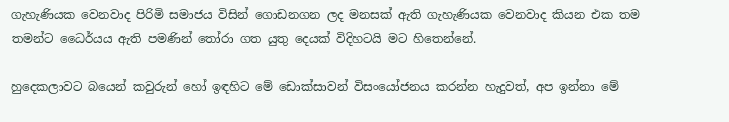ගැහැණියක වෙනවාද පිරිමි සමාජය විසින් ගොඩනගන ලද මනසක් ඇති ගැහැණියක වෙනවාද කියන එක තම තමන්ට ධෛර්යය ඇති පමණින් තෝරා ගත යුතු දෙයක් විදිහටයි මට හිතෙන්නේ.

හුදෙකලාවට බයෙන් කවුරුන් හෝ ඉඳහිට මේ ඩොක්සාවන් විසංයෝජනය කරන්න හැදුවත්, අප ඉන්නා මේ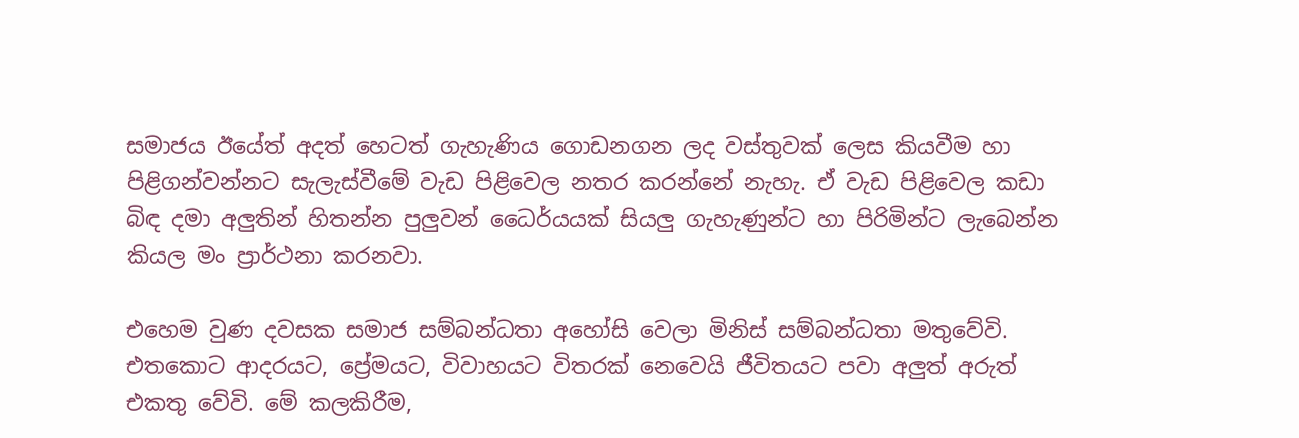සමාජය ඊයේත් අදත් හෙටත් ගැහැණිය ගොඩනගන ලද වස්තුවක් ලෙස කියවීම හා පිළිගන්වන්නට සැලැස්වීමේ වැඩ පිළිවෙල නතර කරන්නේ නැහැ. ඒ වැඩ පිළිවෙල කඩා බිඳ දමා අලුතින් හිතන්න පුලුවන් ධෛර්යයක් සියලු ගැහැණුන්ට හා පිරිමින්ට ලැබෙන්න කියල මං ප්‍රාර්ථනා කරනවා.

එහෙම වු‍ණ දවසක සමාජ සම්බන්ධතා අහෝසි වෙලා මිනිස් සම්බන්ධතා මතුවේවි. එතකොට ආදරයට, ප්‍රේමයට, විවාහයට විතරක් නෙවෙයි ජීවිතයට පවා අලුත් අරුත් එකතු වේවි. මේ කලකිරීම,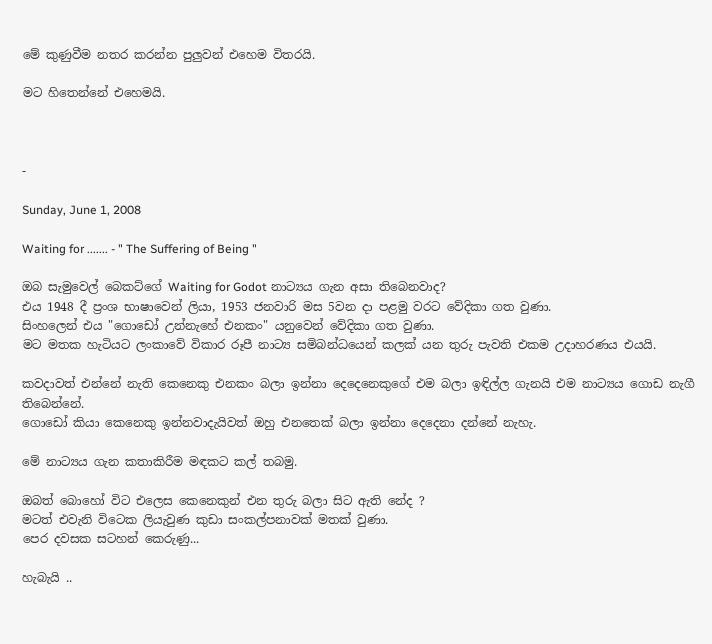මේ කුණුවීම නතර කරන්න පුලුවන් එහෙම විතරයි.

මට හිතෙන්නේ එහෙමයි.



-

Sunday, June 1, 2008

Waiting for ....... - " The Suffering of Being "

ඔබ සැමුවෙල් බෙකට්ගේ Waiting for Godot නාට්‍යය ගැන අසා තිබෙනවාද?
එය 1948 දී ප්‍රංශ භාෂාවෙන් ලියා, 1953 ජනවාරි මස 5වන දා පළමු වරට වේදිකා ගත වුණා.
සිංහලෙන් එය "ගොඩෝ උන්නැහේ එනකං" යනු‍වෙන් වේදිකා ගත වුණා.
මට මතක හැටියට ලංකාවේ විකාර රූපී නාට්‍ය සමිබන්ධයෙන් කලක් යන තුරු පැවති එකම උදාහරණය එයයි.

කවදාවත් එන්නේ නැති කෙනෙකු එනකං බලා ඉන්නා දෙදෙනෙකුගේ එම බලා ඉඳිල්ල ගැනයි එම නාට්‍යය ගොඩ නැගී තිබෙන්නේ.
ගොඩෝ කියා කෙනෙකු ඉන්නවාදැයිවත් ඔහු එනතෙක් බලා ඉන්නා දෙදෙනා දන්නේ නැහැ.

මේ නාට්‍යය ගැන කතාකිරීම මඳකට කල් තබමු.

ඔබත් බොහෝ විට එලෙස කෙනෙකුන් එන තුරු බලා සිට ඇති නේද ?
මටත් එවැනි විටෙක ලියැවුණ කුඩා සංකල්පනාවක් මතක් වුණා.
පෙර දවසක සටහන් කෙරුණු...

හැබැයි ..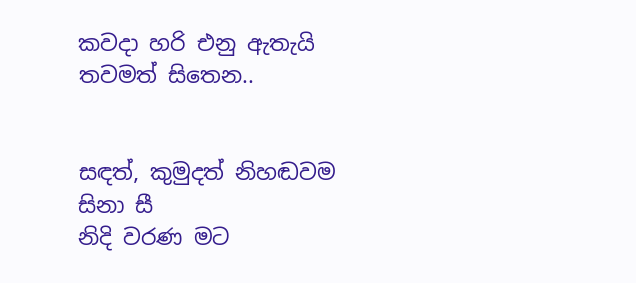කවදා හරි එනු ඇතැයි තවමත් සිතෙන..


සඳත්, කුමුදත් නිහඬවම සිනා සී
නිදි වරණ මට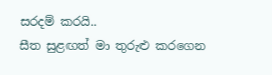සරදම් කරයි..
සීත සුළඟත් මා තුරුළු කරගෙන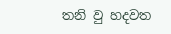තනි වු හදවත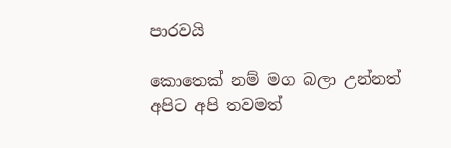පාරවයි

කොතෙක් නම් මග බලා උන්නත්
අපිට අපි තවමත්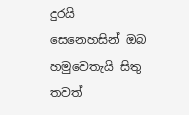දුරයි
සෙනෙහසින් ඔබ හමුවෙතැයි සිතු
තවත්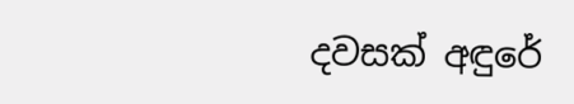දවසක් අඳුරේ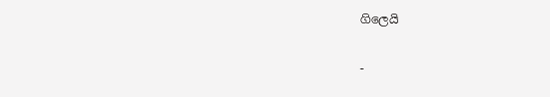ගිලෙයි

-